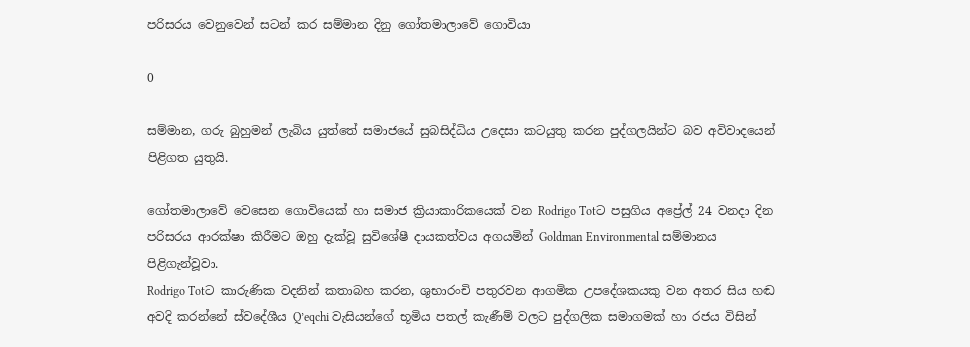පරිසරය වෙනුවෙන් සටන් කර සම්මාන දිනු ගෝතමාලාවේ ගොවියා

0

සම්මාන, ගරු බුහුමන් ලැබිය යුත්තේ සමාජයේ සුබසිද්ධිය උදෙසා කටයුතු කරන පුද්ගලයින්ට බව අවිවාදයෙන් පිළිගත යුතුයි.

ගෝතමාලාවේ වෙසෙන ගොවියෙක් හා සමාජ ක්‍රියාකාරිකයෙක් වන Rodrigo Totට පසුගිය අප්‍රේල් 24 වනදා දින පරිසරය ආරක්ෂා කිරීමට ඔහු දැක්වූ සුවිශේෂී දායකත්වය අගයමින් Goldman Environmental සම්මානය පිළිගැන්වූවා.
Rodrigo Totට කාරුණික වදනින් කතාබහ කරන, ශුභාරංචි පතුරවන ආගමික උපදේශකයකු වන අතර සිය හඬ අවදි කරන්නේ ස්වදේශීය Q’eqchi වැසියන්ගේ භූමිය පතල් කැණීම් වලට පුද්ගලික සමාගමක් හා රජය විසින්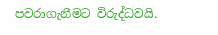පවරාගැනීමට විරුද්ධවයි.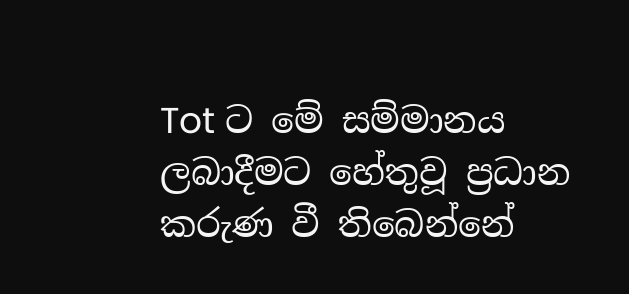Tot ට මේ සම්මානය ලබාදීමට හේතුවූ ප්‍රධාන කරුණ වී තිබෙන්නේ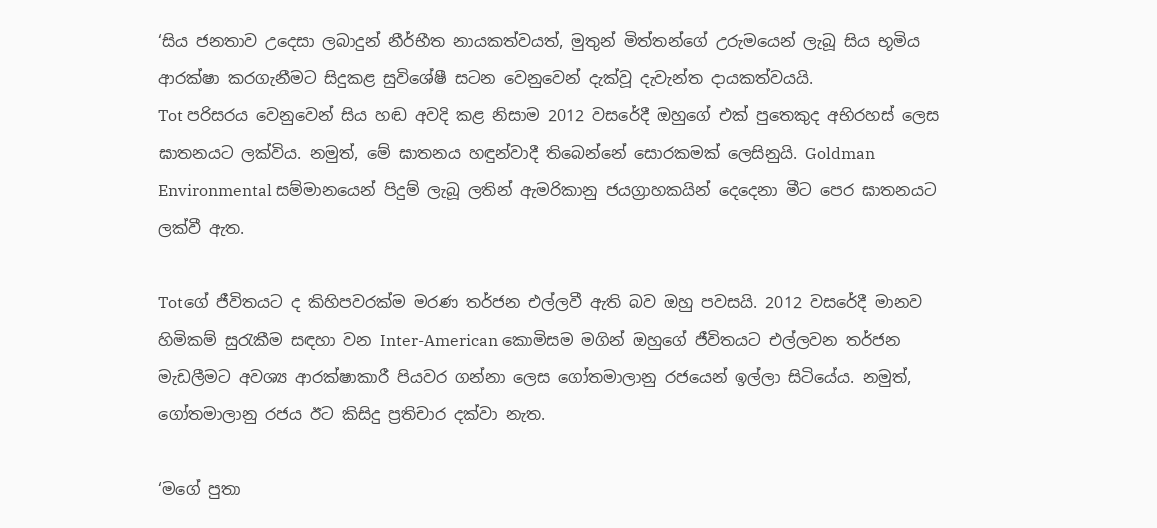‘සිය ජනතාව උදෙසා ලබාදුන් නීර්භීත නායකත්වයත්, මුතුන් මිත්තන්ගේ උරුමයෙන් ලැබූ සිය භූමිය ආරක්ෂා කරගැනීමට සිදුකළ සුවිශේෂී සටන වෙනුවෙන් දැක්වූ දැවැන්ත දායකත්වයයි.
Tot පරිසරය වෙනුවෙන් සිය හඬ අවදි කළ නිසාම 2012 වසරේදී ඔහුගේ එක් පුතෙකුද අභිරහස් ලෙස ඝාතනයට ලක්විය. නමුත්, මේ ඝාතනය හඳුන්වාදී තිබෙන්නේ සොරකමක් ලෙසිනුයි. Goldman Environmental සම්මානයෙන් පිදුම් ලැබූ ලතින් ඇමරිකානු ජයග්‍රාහකයින් දෙදෙනා මීට පෙර ඝාතනයට ලක්වී ඇත.

Totගේ ජීවිතයට ද කිහිපවරක්ම මරණ තර්ජන එල්ලවී ඇති බව ඔහු පවසයි. 2012 වසරේදී මානව හිමිකම් සුරැකීම සඳහා වන Inter-American කොමිසම මගින් ඔහුගේ ජීවිතයට එල්ලවන තර්ජන මැඩලීමට අවශ්‍ය ආරක්ෂාකාරී පියවර ගන්නා ලෙස ගෝතමාලානු රජයෙන් ඉල්ලා සිටියේය. නමුත්, ගෝතමාලානු රජය ඊට කිසිදු ප්‍රතිචාර දක්වා නැත.

‘මගේ පුතා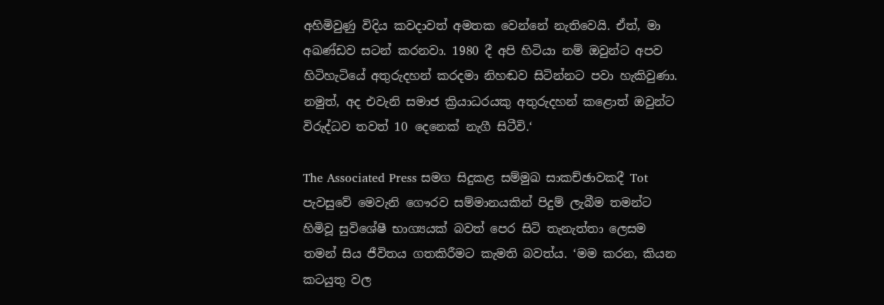අහිමිවුණු විදිය කවදාවත් අමතක වෙන්නේ නැතිවෙයි. ඒත්, මා අඛණ්ඩව සටන් කරනවා. 1980 දී අපි හිටියා නම් ඔවුන්ට අපව හිටිහැටියේ අතුරුදහන් කරදමා නිහඬව සිටින්නට පවා හැකිවුණා. නමුත්, අද එවැනි සමාජ ක්‍රියාධරයකු අතුරුදහන් කළොත් ඔවුන්ට විරුද්ධව තවත් 10 දෙනෙක් නැගී සිටීවි.‘

The Associated Press සමග සිදුකළ සම්මුඛ සාකච්ඡාවකදී Tot පැවසුවේ මෙවැනි ගෞරව සම්මානයකින් පිදුම් ලැබීම තමන්ට හිමිවූ සුවිශේෂී භාග්‍යයක් බවත් පෙර සිටි තැනැත්තා ලෙසම තමන් සිය ජීවිතය ගතකිරීමට කැමති බවත්ය. ‘මම කරන, කියන කටයුතු වල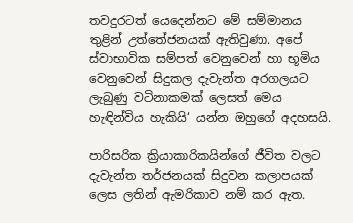තවදුරටත් යෙදෙන්නට මේ සම්මානය තුළින් උත්තේජනයක් ඇතිවුණා. අපේ ස්වාභාවික සම්පත් වෙනුවෙන් හා භූමිය වෙනුවෙන් සිදුකල දැවැන්ත අරගලයට ලැබුණු වටිනාකමක් ලෙසත් මෙය හැඳින්විය හැකියි‘ යන්න ඔහුගේ අදහසයි.

පාරිසරික ක්‍රියාකාරිකයින්ගේ ජීවිත වලට දැවැන්ත තර්ජනයක් සිදුවන කලාපයක් ලෙස ලතින් ඇමරිකාව නම් කර ඇත.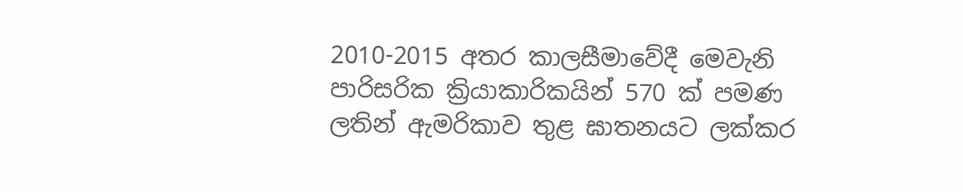2010-2015 අතර කාලසීමාවේදී මෙවැනි පාරිසරික ක්‍රියාකාරිකයින් 570 ක් පමණ ලතින් ඇමරිකාව තුළ ඝාතනයට ලක්කර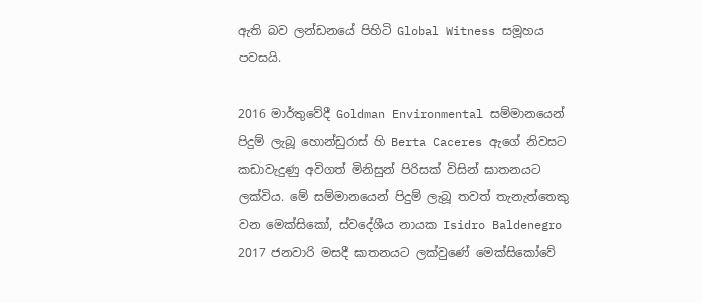ඇති බව ලන්ඩනයේ පිහිටි Global Witness සමූහය පවසයි.

2016 මාර්තුවේදී Goldman Environmental සම්මානයෙන් පිදුම් ලැබූ හොන්ඩුරාස් හි Berta Caceres ඇගේ නිවසට කඩාවැදුණු අවිගත් මිනිසුන් පිරිසක් විසින් ඝාතනයට ලක්විය. මේ සම්මානයෙන් පිදුම් ලැබූ තවත් තැනැත්තෙකු වන මෙක්සිකෝ, ස්වදේශීය නායක Isidro Baldenegro 2017 ජනවාරි මසදී ඝාතනයට ලක්වුණේ මෙක්සිකෝවේ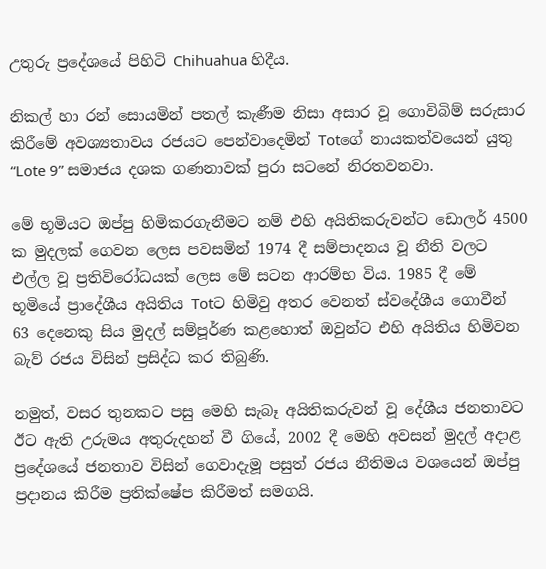උතුරු ප්‍රදේශයේ පිහිටි Chihuahua හිදීය.

නිකල් හා රන් සොයමින් පතල් කැණීම නිසා අසාර වූ ගොවිබිම් සරුසාර කිරීමේ අවශ්‍යතාවය රජයට පෙන්වාදෙමින් Totගේ නායකත්වයෙන් යුතු “Lote 9” සමාජය දශක ගණනාවක් පුරා සටනේ නිරතවනවා.

මේ භූමියට ඔප්පු හිමිකරගැනීමට නම් එහි අයිතිකරුවන්ට ඩොලර් 4500 ක මුදලක් ගෙවන ලෙස පවසමින් 1974 දී සම්පාදනය වූ නීති වලට එල්ල වූ ප්‍රතිවිරෝධයක් ලෙස මේ සටන ආරම්භ විය. 1985 දී මේ භූමියේ ප්‍රාදේශීය අයිතිය Totට හිමිවු අතර වෙනත් ස්වදේශීය ගොවීන් 63 දෙනෙකු සිය මුදල් සම්පූර්ණ කළහොත් ඔවුන්ට එහි අයිතිය හිමිවන බැව් රජය විසින් ප්‍රසිද්ධ කර තිබුණි.

නමුත්, වසර තුනකට පසු මෙහි සැබෑ අයිතිකරුවන් වූ දේශීය ජනතාවට ඊට ඇති උරුමය අතුරුදහන් වී ගියේ, 2002 දී මෙහි අවසන් මුදල් අදාළ ප්‍රදේශයේ ජනතාව විසින් ගෙවාදැමූ පසුත් රජය නීතිමය වශයෙන් ඔප්පු ප්‍රදානය කිරීම ප්‍රතික්ෂේප කිරීමත් සමගයි.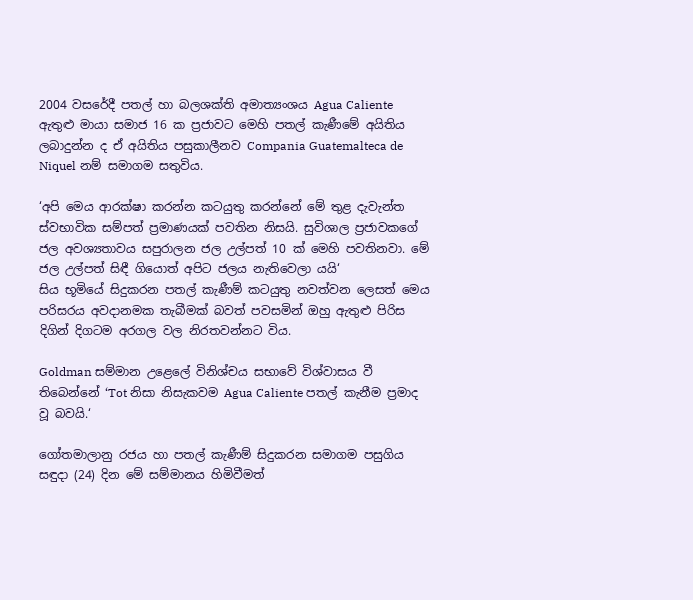2004 වසරේදී පතල් හා බලශක්ති අමාත්‍යංශය Agua Caliente ඇතුළු මායා සමාජ 16 ක ප්‍රජාවට මෙහි පතල් කැණීමේ අයිතිය ලබාදුන්න ද ඒ අයිතිය පසුකාලීනව Compania Guatemalteca de Niquel නම් සමාගම සතුවිය.

‘අපි මෙය ආරක්ෂා කරන්න කටයුතු කරන්නේ මේ තුළ දැවැන්ත ස්වභාවික සම්පත් ප්‍රමාණයක් පවතින නිසයි. සුවිශාල ප්‍රජාවකගේ ජල අවශ්‍යතාවය සපුරාලන ජල උල්පත් 10 ක් මෙහි පවතිනවා. මේ ජල උල්පත් සිඳී ගියොත් අපිට ජලය නැතිවෙලා යයි‘
සිය භූමියේ සිදුකරන පතල් කැණීම් කටයුතු නවත්වන ලෙසත් මෙය පරිසරය අවදානමක තැබීමක් බවත් පවසමින් ඔහු ඇතුළු පිරිස දිගින් දිගටම අරගල වල නිරතවන්නට විය.

Goldman සම්මාන උළෙලේ විනිශ්චය සභාවේ විශ්වාසය වී තිබෙන්නේ ‘Tot නිසා නිසැකවම Agua Caliente පතල් කැනීම ප්‍රමාද වූ බවයි.‘

ගෝතමාලානු රජය හා පතල් කැණීම් සිදුකරන සමාගම පසුගිය සඳුදා (24) දින මේ සම්මානය හිමිවීමත්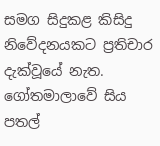සමග සිදුකළ කිසිදු නිවේදනයකට ප්‍රතිචාර දැක්වූයේ නැත. ගෝතමාලාවේ සිය පතල්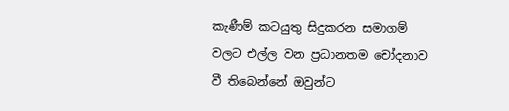කැණීම් කටයුතු සිදුකරන සමාගම් වලට එල්ල වන ප්‍රධානතම චෝදනාව වී තිබෙන්නේ ඔවුන්ට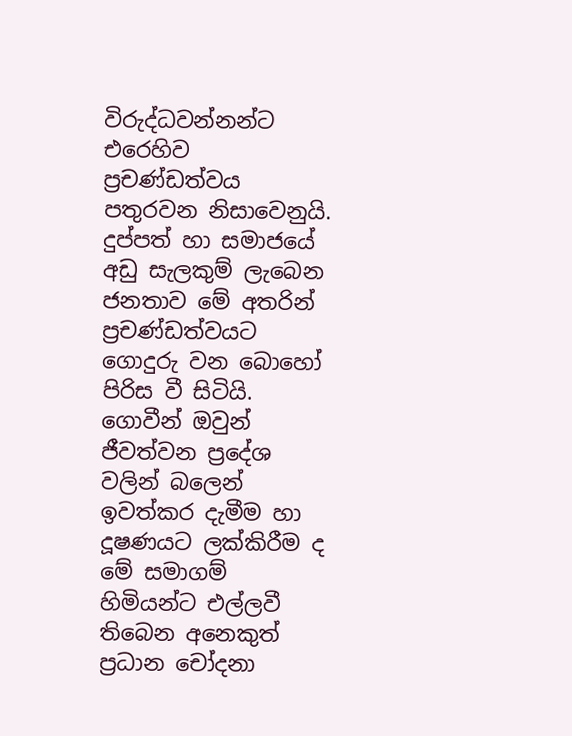විරුද්ධවන්නන්ට එරෙහිව ප්‍රචණ්ඩත්වය පතුරවන නිසාවෙනුයි. දුප්පත් හා සමාජයේ අඩු සැලකුම් ලැබෙන ජනතාව මේ අතරින් ප්‍රචණ්ඩත්වයට ගොදුරු වන බොහෝ පිරිස වී සිටියි. ගොවීන් ඔවුන් ජීවත්වන ප්‍රදේශ වලින් බලෙන් ඉවත්කර දැමීම හා දූෂණයට ලක්කිරීම ද මේ සමාගම් හිමියන්ට එල්ලවී තිබෙන අනෙකුත් ප්‍රධාන චෝදනා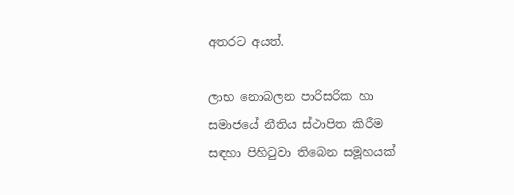අතරට අයත්.

ලාභ නොබලන පාරිසරික හා සමාජයේ නීතිය ස්ථාපිත කිරීම සඳහා පිහිටුවා තිබෙන සමූහයක්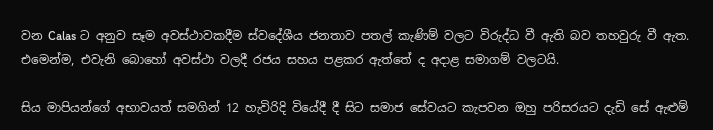වන Calas ට අනුව සෑම අවස්ථාවකදීම ස්වදේශීය ජනතාව පතල් කැණිම් වලට විරුද්ධ වී ඇති බව තහවුරු වී ඇත. එමෙන්ම, එවැනි බොහෝ අවස්ථා වලදී රජය සහය පළකර ඇත්තේ ද අදාළ සමාගම් වලටයි.

සිය මාපියන්ගේ අභාවයත් සමගින් 12 හැවිරිදි වියේදී දී සිට සමාජ සේවයට කැපවන ඔහු පරිසරයට දැඩි සේ ඇළුම්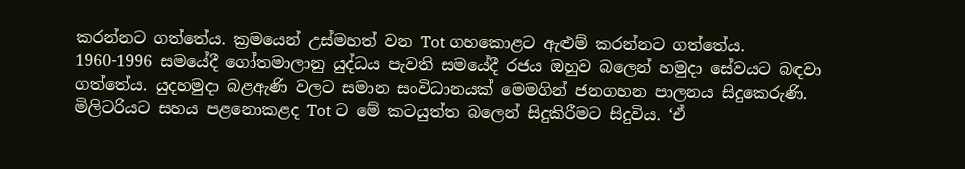කරන්නට ගත්තේය. ක්‍රමයෙන් උස්මහත් වන Tot ගහකොළට ඇළුම් කරන්නට ගත්තේය. 1960-1996 සමයේදී ගෝතමාලානු යුද්ධය පැවති සමයේදී රජය ඔහුව බලෙන් හමුදා සේවයට බඳවා ගත්තේය. යුදහමුදා බළඇණි වලට සමාන සංවිධානයක් මෙමගින් ජනගහන පාලනය සිදුකෙරුණි. මිලිටරියට සහය පළනොකළද Tot ට මේ කටයුත්ත බලෙන් සිදුකිරීමට සිදුවිය. ‘ඒ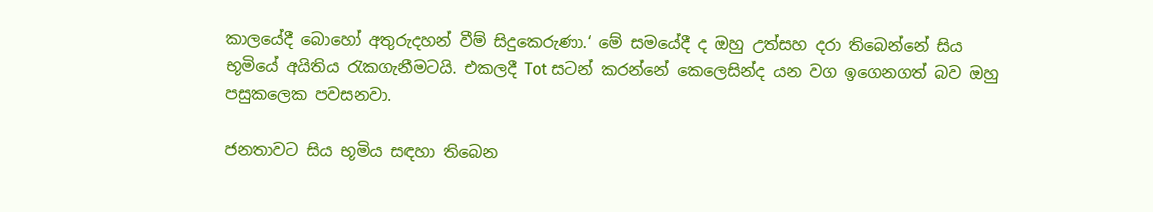කාලයේදී බොහෝ අතුරුදහන් වීම් සිදුකෙරුණා.‘ මේ සමයේදී ද ඔහු උත්සහ දරා තිබෙන්නේ සිය භූමියේ අයිතිය රැකගැනීමටයි. එකලදී Tot සටන් කරන්නේ කෙලෙසින්ද යන වග ඉගෙනගත් බව ඔහු පසුකලෙක පවසනවා.

ජනතාවට සිය භූමිය සඳහා තිබෙන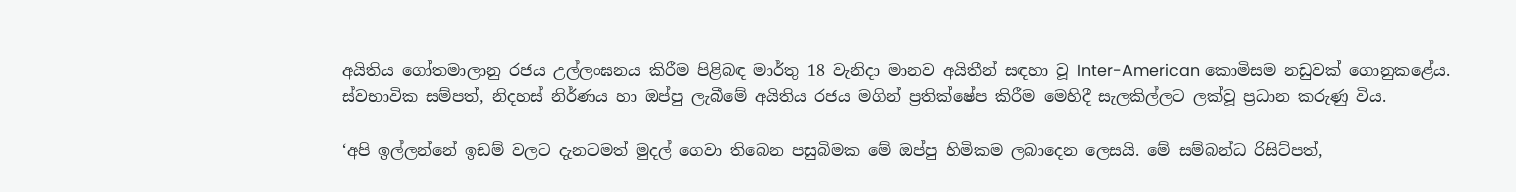අයිතිය ගෝතමාලානු රජය උල්ලංඝනය කිරීම පිළිබඳ මාර්තු 18 වැනිදා මානව අයිතීන් සඳහා වූ Inter-American කොමිසම නඩුවක් ගොනුකළේය. ස්වභාවික සම්පත්, නිදහස් නිර්ණය හා ඔප්පු ලැබීමේ අයිතිය රජය මගින් ප්‍රතික්ෂේප කිරීම මෙහිදී සැලකිල්ලට ලක්වූ ප්‍රධාන කරුණු විය.

‘අපි ඉල්ලන්නේ ඉඩම් වලට දැනටමත් මුදල් ගෙවා තිබෙන පසුබිමක මේ ඔප්පු හිමිකම ලබාදෙන ලෙසයි. මේ සම්බන්ධ රිසිට්පත්,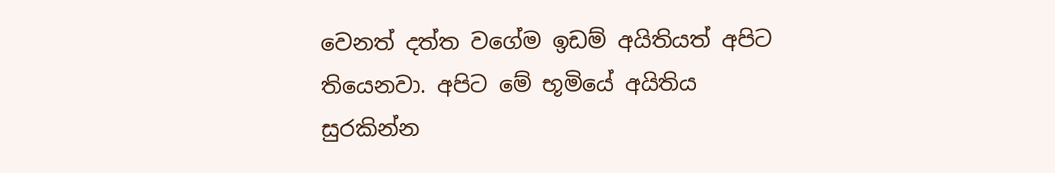වෙනත් දත්ත වගේම ඉඩම් අයිතියත් අපිට තියෙනවා. අපිට මේ භූමියේ අයිතිය සුරකින්න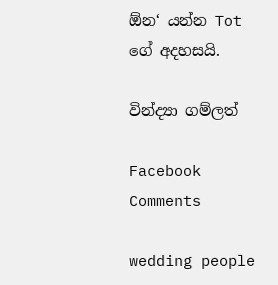ඕන‘ යන්න Tot ගේ අදහසයි.

වින්ද්‍යා ගම්ලත්

Facebook Comments

wedding people